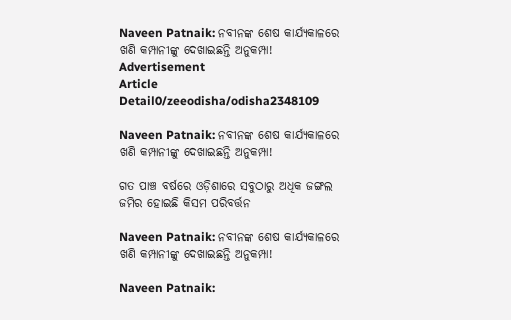Naveen Patnaik: ନବୀନଙ୍କ ଶେଷ କାର୍ଯ୍ୟକାଳରେ ଖଣି କମ୍ପାନୀଙ୍କୁ ଦେଖାଇଛନ୍ତି ଅନୁକମ୍ପା!
Advertisement
Article Detail0/zeeodisha/odisha2348109

Naveen Patnaik: ନବୀନଙ୍କ ଶେଷ କାର୍ଯ୍ୟକାଳରେ ଖଣି କମ୍ପାନୀଙ୍କୁ ଦେଖାଇଛନ୍ତି ଅନୁକମ୍ପା!

ଗତ ପାଞ୍ଚ ବର୍ଷରେ ଓଡ଼ିଶାରେ ସବୁଠାରୁ ଅଧିକ ଜଙ୍ଗଲ ଜମିର ହୋଇଛି କିସମ ପରିବର୍ତ୍ତନ

Naveen Patnaik: ନବୀନଙ୍କ ଶେଷ କାର୍ଯ୍ୟକାଳରେ ଖଣି କମ୍ପାନୀଙ୍କୁ ଦେଖାଇଛନ୍ତି ଅନୁକମ୍ପା!

Naveen Patnaik: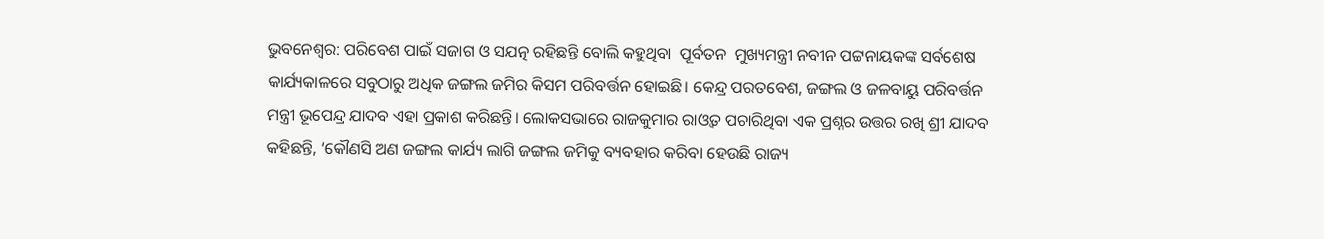ଭୁବନେଶ୍ୱର: ପରିବେଶ ପାଇଁ ସଜାଗ ଓ ସଯତ୍ନ ରହିଛନ୍ତି ବୋଲି କହୁଥିବା  ପୂର୍ବତନ  ମୁଖ୍ୟମନ୍ତ୍ରୀ ନବୀନ ପଟ୍ଟନାୟକଙ୍କ ସର୍ବଶେଷ କାର୍ଯ୍ୟକାଳରେ ସବୁଠାରୁ ଅଧିକ ଜଙ୍ଗଲ ଜମିର କିସମ ପରିବର୍ତ୍ତନ ହୋଇଛି। କେନ୍ଦ୍ର ପରତବେଶ, ଜଙ୍ଗଲ ଓ ଜଳବାୟୁ ପରିବର୍ତ୍ତନ ମନ୍ତ୍ରୀ ଭୂପେନ୍ଦ୍ର ଯାଦବ ଏହା ପ୍ରକାଶ କରିଛନ୍ତି। ଲୋକସଭାରେ ରାଜକୁମାର ରାଓ୍ୱତ ପଚାରିଥିବା ଏକ ପ୍ରଶ୍ନର ଉତ୍ତର ରଖି ଶ୍ରୀ ଯାଦବ କହିଛନ୍ତି, ‘କୌଣସି ଅଣ ଜଙ୍ଗଲ କାର୍ଯ୍ୟ ଲାଗି ଜଙ୍ଗଲ ଜମିକୁ ବ୍ୟବହାର କରିବା ହେଉଛି ରାଜ୍ୟ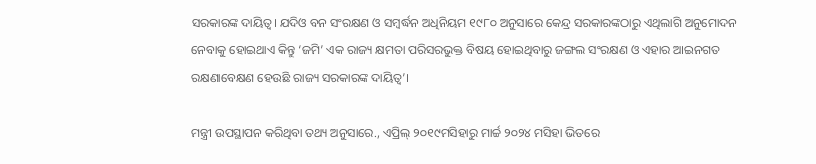ସରକାରଙ୍କ ଦାୟିତ୍ୱ। ଯଦିଓ ବନ ସଂରକ୍ଷଣ ଓ ସମ୍ବର୍ଦ୍ଧନ ଅଧିନିୟମ ୧୯୮୦ ଅନୁସାରେ କେନ୍ଦ୍ର ସରକାରଙ୍କଠାରୁ ଏଥିଲାଗି ଅନୁମୋଦନ ନେବାକୁ ହୋଇଥାଏ କିନ୍ତୁ ‘ଜମି’ ଏକ ରାଜ୍ୟ କ୍ଷମତା ପରିସରଭୁକ୍ତ ବିଷୟ ହୋଇଥିବାରୁ ଜଙ୍ଗଲ ସଂରକ୍ଷଣ ଓ ଏହାର ଆଇନଗତ ରକ୍ଷଣାବେକ୍ଷଣ ହେଉଛି ରାଜ୍ୟ ସରକାରଙ୍କ ଦାୟିତ୍ୱ’।

ମନ୍ତ୍ରୀ ଉପସ୍ଥାପନ କରିଥିବା ତଥ୍ୟ ଅନୁସାରେ., ଏପ୍ରିଲ୍‍ ୨୦୧୯ମସିହାରୁ ମାର୍ଚ୍ଚ ୨୦୨୪ ମସିହା ଭିତରେ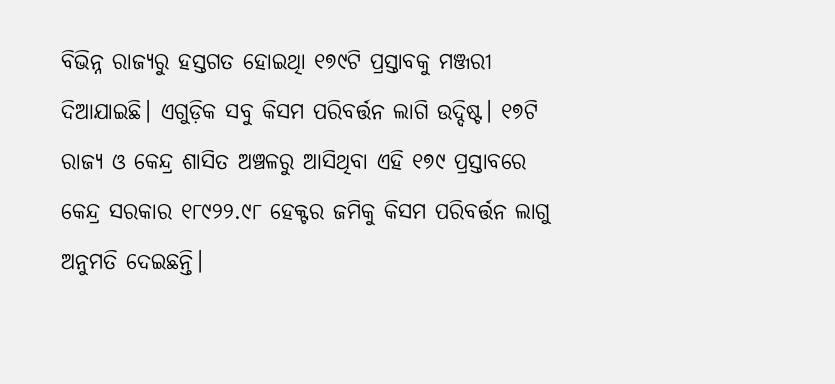ବିଭିନ୍ନ ରାଜ୍ୟରୁ ହସ୍ତଗତ ହୋଇଥିା ୧୭୯ଟି ପ୍ରସ୍ତାବକୁ ମଞ୍ଜରୀ ଦିଆଯାଇଛି। ଏଗୁଡ଼ିକ ସବୁ କିସମ ପରିବର୍ତ୍ତନ ଲାଗି ଉଦ୍ଦିଷ୍ଟ। ୧୭ଟି ରାଜ୍ୟ ଓ କେନ୍ଦ୍ର ଶାସିତ ଅଞ୍ଚଳରୁ ଆସିଥିବା ଏହି ୧୭୯ ପ୍ରସ୍ତାବରେ କେନ୍ଦ୍ର ସରକାର ୧୮୯୨୨.୯୮ ହେକ୍ଟର ଜମିକୁ କିସମ ପରିବର୍ତ୍ତନ ଲାଗୁ ଅନୁମତି ଦେଇଛନ୍ତି।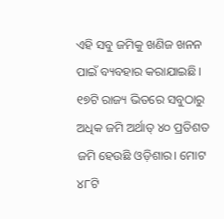ଏହି ସବୁ ଜମିକୁ ଖଣିଜ ଖନନ ପାଇଁ ବ୍ୟବହାର କରାଯାଇଛି। ୧୭ଟି ରାଜ୍ୟ ଭିତରେ ସବୁଠାରୁ ଅଧିକ ଜମି ଅର୍ଥାତ୍‍ ୪୦ ପ୍ରତିଶତ ଜମି ହେଉଛି ଓଡ଼ିଶାର। ମୋଟ ୪୮ଟି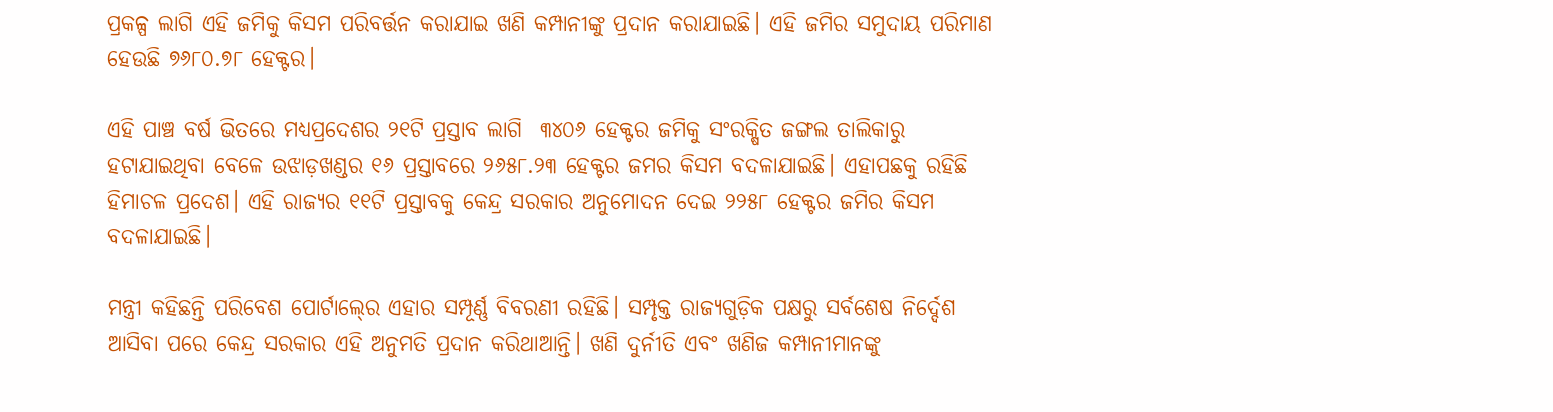ପ୍ରକଳ୍ପ ଲାଗି ଏହି ଜମିକୁ କିସମ ପରିବର୍ତ୍ତନ କରାଯାଇ ଖଣି କମ୍ପାନୀଙ୍କୁ ପ୍ରଦାନ କରାଯାଇଛି। ଏହି ଜମିର ସମୁଦାୟ ପରିମାଣ ହେଉଛି ୭୬୮୦.୭୮ ହେକ୍ଟର।

ଏହି ପାଞ୍ଚ ବର୍ଷ ଭିତରେ ମଧ୍ୟପ୍ରଦେଶର ୨୧ଟି ପ୍ରସ୍ତାବ ଲାଗି  ୩୪୦୬ ହେକ୍ଟର ଜମିକୁ ସଂରକ୍ଷିତ ଜଙ୍ଗଲ ତାଲିକାରୁ ହଟାଯାଇଥିବା ବେଳେ ଉଝାଡ଼ଖଣ୍ଡର ୧୬ ପ୍ରସ୍ତାବରେ ୨୬୫୮.୨୩ ହେକ୍ଟର ଜମର କିସମ ବଦଳାଯାଇଛି। ଏହାପଛକୁ ରହିଛି ହିମାଚଳ ପ୍ରଦେଶ। ଏହି ରାଜ୍ୟର ୧୧ଟି ପ୍ରସ୍ତାବକୁ କେନ୍ଦ୍ର ସରକାର ଅନୁମୋଦନ ଦେଇ ୨୨୫୮ ହେକ୍ଟର ଜମିର କିସମ ବଦଳାଯାଇଛି।

ମନ୍ତ୍ରୀ କହିଛନ୍ତି ପରିବେଶ ପୋର୍ଟାଲ୍‍ରେ ଏହାର ସମ୍ପୂର୍ଣ୍ଣ ବିବରଣୀ ରହିଛି। ସମ୍ପୃକ୍ତ ରାଜ୍ୟଗୁଡ଼ିକ ପକ୍ଷରୁ ସର୍ବଶେଷ ନିର୍ଦ୍ଦେଶ ଆସିବା ପରେ କେନ୍ଦ୍ର ସରକାର ଏହି ଅନୁମତି ପ୍ରଦାନ କରିଥାଆନ୍ତି। ଖଣି ଦୁର୍ନୀତି ଏବଂ ଖଣିଜ କମ୍ପାନୀମାନଙ୍କୁ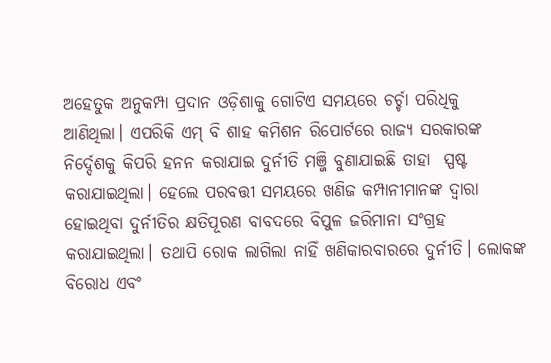ଅହେତୁକ ଅନୁକମ୍ପା ପ୍ରଦାନ ଓଡ଼ିଶାକୁ ଗୋଟିଏ ସମୟରେ ଚର୍ଚ୍ଚା ପରିଧିକୁ ଆଣିଥିଲା। ଏପରିକି ଏମ୍‍ ବି ଶାହ କମିଶନ ରିପୋର୍ଟରେ ରାଜ୍ୟ ସରକାରଙ୍କ ନିର୍ଦ୍ଦେଶକୁ କିପରି ହନନ କରାଯାଇ ଦୁର୍ନୀତି ମଞ୍ଜି ବୁଣାଯାଇଛି ତାହା  ସ୍ପଷ୍ଟ କରାଯାଇଥିଲା। ହେଲେ ପରବତ୍ତୀ ସମୟରେ ଖଣିଜ କମ୍ପାନୀମାନଙ୍କ ଦ୍ୱାରା ହୋଇଥିବା ଦୁର୍ନୀତିର କ୍ଷତିପୂରଣ ବାବଦରେ ବିପୁଳ ଜରିମାନା ସଂଗ୍ରହ କରାଯାଇଥିଲା। ତଥାପି ରୋକ ଲାଗିଲା ନାହିଁ ଖଣିକାରବାରରେ ଦୁର୍ନୀତି। ଲୋକଙ୍କ ବିରୋଧ ଏବଂ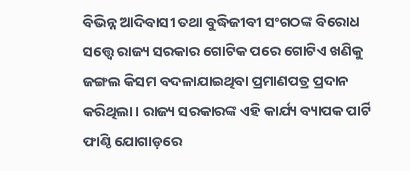ବିଭିନ୍ନ ଆଦିବାସୀ ତଥା ବୁଦ୍ଧିଜୀବୀ ସଂଗଠଙ୍କ ବିରୋଧ ସତ୍ତ୍ୱେ ରାଜ୍ୟ ସରକାର ଗୋଟିକ ପରେ ଗୋଟିଏ ଖଣିକୁ ଜଙ୍ଗଲ କିସମ ବଦଳାଯାଇଥିବା ପ୍ରମାଣପତ୍ର ପ୍ରଦାନ କରିଥିଲା। ରାଜ୍ୟ ସରକାରଙ୍କ ଏହି କାର୍ଯ୍ୟ ବ୍ୟାପକ ପାର୍ଟି ଫାଣ୍ଠି ଯୋଗାଡ଼ରେ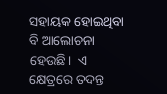ସହାୟକ ହୋଇଥିବା ବି ଆଲୋଚନା ହେଉଛି।  ଏ କ୍ଷେତ୍ରରେ ତଦନ୍ତ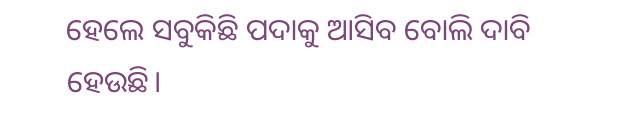ହେଲେ ସବୁକିଛି ପଦାକୁ ଆସିବ ବୋଲି ଦାବି ହେଉଛି।